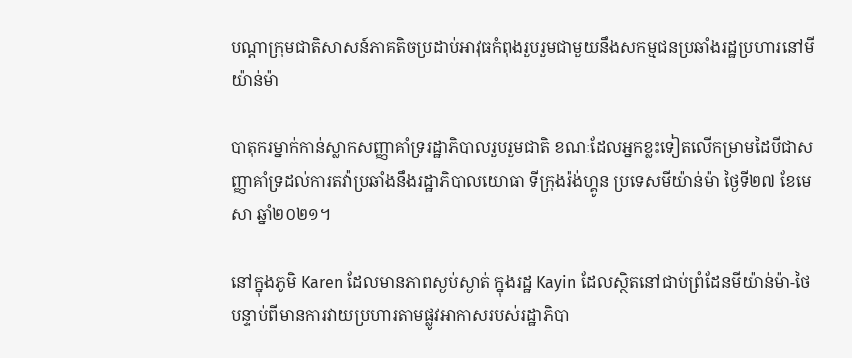បណ្ដាក្រុមជាតិសាសន៍ភាគតិចប្រដាប់អាវុធកំពុងរួបរួមជាមួយនឹងសកម្មជនប្រឆាំងរដ្ឋប្រហារនៅមីយ៉ាន់ម៉ា

បាតុករម្នាក់កាន់ស្លាកសញ្ញាគាំទ្ររដ្ឋាភិបាលរួបរួមជាតិ ខណៈដែលអ្នកខ្លះទៀតលើកម្រាមដៃបីជាសញ្ញាគាំទ្រដល់ការតវ៉ាប្រឆាំងនឹងរដ្ឋាភិបាលយោធា ទីក្រុងរ៉ង់ហ្គូន ប្រទេសមីយ៉ាន់ម៉ា ថ្ងៃទី២៧ ខែមេសា ឆ្នាំ២០២១។

នៅក្នុងភូមិ Karen ដែលមានភាពស្ងប់ស្ងាត់ ក្នុងរដ្ឋ Kayin ដែលស្ថិតនៅជាប់ព្រំដែនមីយ៉ាន់ម៉ា-ថៃ បន្ទាប់ពីមានការវាយប្រហារតាមផ្លូវអាកាសរបស់រដ្ឋាភិបា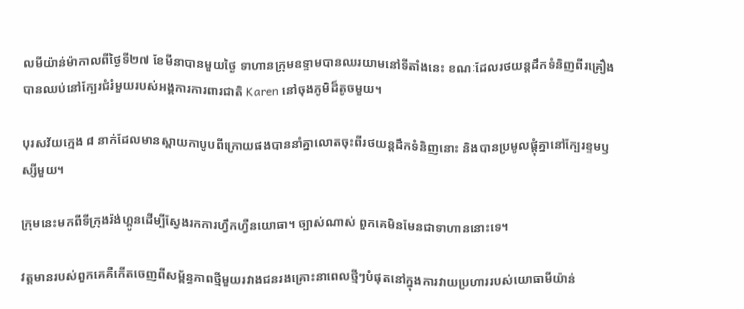លមីយ៉ាន់ម៉ាកាលពីថ្ងៃទី២៧ ខែមីនាបានមួយថ្ងៃ ទាហានក្រុមឧទ្ទាមបានឈរយាមនៅទីតាំងនេះ ខណៈដែលរថយន្តដឹកទំនិញពីរគ្រឿងបានឈប់នៅក្បែរជំរំមួយរបស់អង្គការការពារជាតិ Karen នៅចុងភូមិដ៏តូចមួយ។

បុរសវ័យក្មេង ៨ នាក់ដែលមានស្ពាយកាបូបពីក្រោយផងបាននាំគ្នាលោតចុះពីរថយន្តដឹកទំនិញនោះ និងបានប្រមូលផ្តុំគ្នានៅក្បែរខ្ទមឫស្សីមួយ។

ក្រុមនេះមកពីទីក្រុងរ៉ង់ហ្គូនដើម្បីស្វែងរកការហ្វឹកហ្វឺនយោធា។ ច្បាស់ណាស់ ពួកគេមិនមែនជាទាហាននោះទេ។

វត្តមានរបស់ពួកគេគឺកើតចេញពីសម្ព័ន្ធភាពថ្មីមួយរវាងជនរងគ្រោះនាពេលថ្មីៗបំផុតនៅក្នុងការវាយប្រហាររបស់យោធាមីយ៉ាន់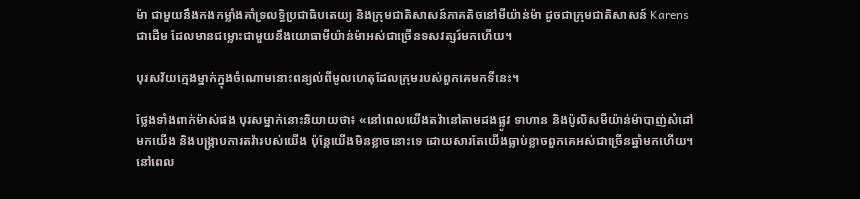ម៉ា ជាមួយនឹងកងកម្លាំងគាំទ្រលទ្ធិប្រជាធិបតេយ្យ និងក្រុមជាតិសាសន៍ភាគតិចនៅមីយ៉ាន់ម៉ា ដូចជាក្រុមជាតិសាសន៍ Karens ជាដើម ដែលមានជម្លោះជាមួយនឹងយោធាមីយ៉ាន់ម៉ាអស់ជាច្រើនទសវត្សរ៍មកហើយ។

បុរសវ័យក្មេងម្នាក់ក្នុងចំណោមនោះពន្យល់ពីមូលហេតុដែលក្រុមរបស់ពួកគេមកទីនេះ។

ថ្លែងទាំងពាក់ម៉ាស់ផង បុរសម្នាក់នោះនិយាយថា៖ «នៅពេលយើងតវ៉ានៅតាមដងផ្លូវ ទាហាន និងប៉ូលិសមីយ៉ាន់ម៉ាបាញ់សំដៅមកយើង និងបង្ក្រាបការតវ៉ារបស់យើង ប៉ុន្តែយើងមិនខ្លាចនោះទេ ដោយសារតែយើងធ្លាប់ខ្លាចពួកគេអស់ជាច្រើនឆ្នាំមកហើយ។ នៅពេល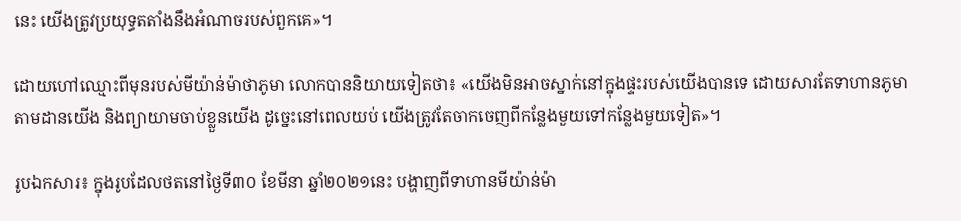នេះ យើងត្រូវប្រយុទ្ធតតាំងនឹងអំណាចរបស់ពួកគេ»។

ដោយហៅឈ្មោះពីមុនរបស់មីយ៉ាន់ម៉ាថាភូមា លោកបាននិយាយទៀតថា៖ «យើងមិនអាចស្នាក់នៅក្នុងផ្ទះរបស់យើងបានទេ ដោយសារតែទាហានភូមាតាមដានយើង និងព្យាយាមចាប់ខ្លួនយើង ដូច្នេះនៅពេលយប់ យើងត្រូវតែចាកចេញពីកន្លែងមួយទៅកន្លែងមួយទៀត»។

រូបឯកសារ៖ ក្នុងរូបដែលថតនៅថ្ងៃទី៣០ ខែមីនា ឆ្នាំ២០២១នេះ បង្ហាញពីទាហានមីយ៉ាន់ម៉ា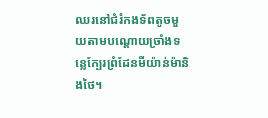ឈរនៅជំរំកងទ័ពតូចមួយតាមបណ្តោយច្រាំងទន្លេក្បែរព្រំដែនមីយ៉ាន់ម៉ានិងថៃ។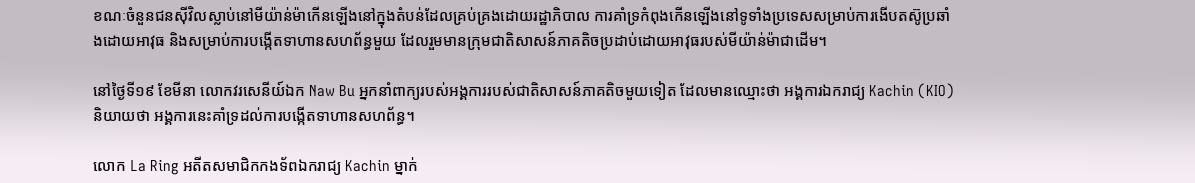ខណៈចំនួនជនស៊ីវិលស្លាប់នៅមីយ៉ាន់ម៉ាកើនឡើងនៅក្នុងតំបន់ដែលគ្រប់គ្រងដោយរដ្ឋាភិបាល ការគាំទ្រកំពុងកើនឡើងនៅទូទាំងប្រទេសសម្រាប់ការងើបតស៊ូប្រឆាំងដោយអាវុធ និងសម្រាប់ការបង្កើតទាហានសហព័ន្ធមួយ ដែលរួមមានក្រុមជាតិសាសន៍ភាគតិចប្រដាប់ដោយអាវុធរបស់មីយ៉ាន់ម៉ាជាដើម។

នៅថ្ងៃទី១៩ ខែមីនា លោកវរសេនីយ៍ឯក Naw Bu អ្នកនាំពាក្យរបស់អង្គការរបស់ជាតិសាសន៍ភាគតិចមួយទៀត ដែលមានឈ្មោះថា អង្គការឯករាជ្យ Kachin (KIO) និយាយថា អង្គការនេះគាំទ្រដល់ការបង្កើតទាហានសហព័ន្ធ។

លោក La Ring អតីតសមាជិកកងទ័ពឯករាជ្យ Kachin ម្នាក់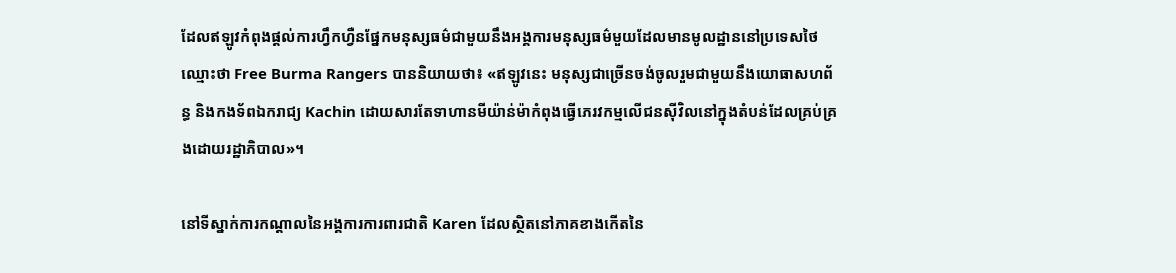ដែលឥឡូវកំពុងផ្តល់ការហ្វឹកហ្វឺនផ្នែកមនុស្សធម៌ជាមួយនឹងអង្គការមនុស្សធម៌មួយដែលមានមូលដ្ឋាននៅប្រទេសថៃឈ្មោះថា Free Burma Rangers បាននិយាយថា៖ «ឥឡូវនេះ មនុស្សជាច្រើនចង់ចូលរួមជាមួយនឹងយោធាសហព័ន្ធ និងកងទ័ពឯករាជ្យ Kachin ដោយសារតែទាហានមីយ៉ាន់ម៉ាកំពុងធ្វើភេរវកម្មលើជនស៊ីវិលនៅក្នុងតំបន់ដែលគ្រប់គ្រងដោយរដ្ឋាភិបាល»។

នៅទីស្នាក់ការកណ្តាលនៃអង្គការការពារជាតិ Karen ដែលស្ថិតនៅភាគខាងកើតនៃ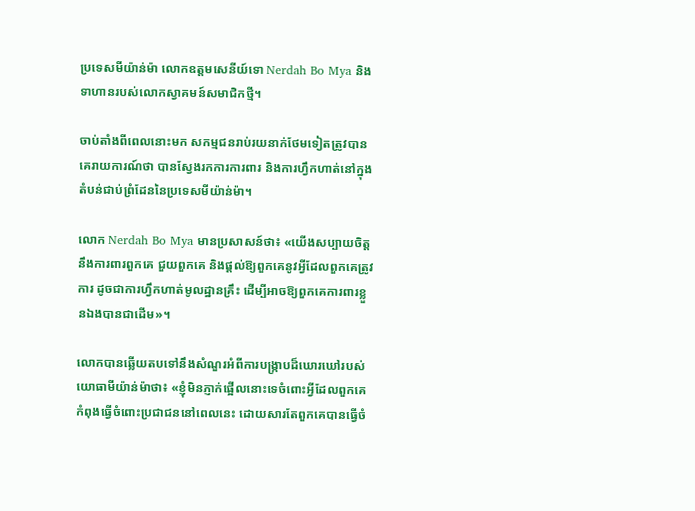ប្រទេសមីយ៉ាន់ម៉ា លោកឧត្តមសេនីយ៍ទោ Nerdah Bo Mya និងទាហានរបស់លោកស្វាគមន៍សមាជិកថ្មី។

ចាប់តាំងពីពេលនោះមក សកម្មជនរាប់រយនាក់ថែមទៀតត្រូវបានគេរាយការណ៍ថា បានស្វែងរកការការពារ និងការហ្វឹកហាត់នៅក្នុងតំបន់ជាប់ព្រំដែននៃប្រទេសមីយ៉ាន់ម៉ា។

លោក Nerdah Bo Mya មានប្រសាសន៍ថា៖ «យើងសប្បាយចិត្តនឹងការពារពួកគេ ជួយពួកគេ និងផ្តល់ឱ្យពួកគេនូវអ្វីដែលពួកគេត្រូវការ ដូចជាការហ្វឹកហាត់មូលដ្ឋានគ្រឹះ ដើម្បីអាចឱ្យពួកគេការពារខ្លួនឯងបានជាដើម»។

លោកបានឆ្លើយតបទៅនឹងសំណួរអំពីការបង្ក្រាបដ៏ឃោរឃៅរបស់យោធាមីយ៉ាន់ម៉ាថា៖ «ខ្ញុំមិនភ្ញាក់ផ្អើលនោះទេចំពោះអ្វីដែលពួកគេកំពុងធ្វើចំពោះប្រជាជននៅពេលនេះ ដោយសារតែពួកគេបានធ្វើចំ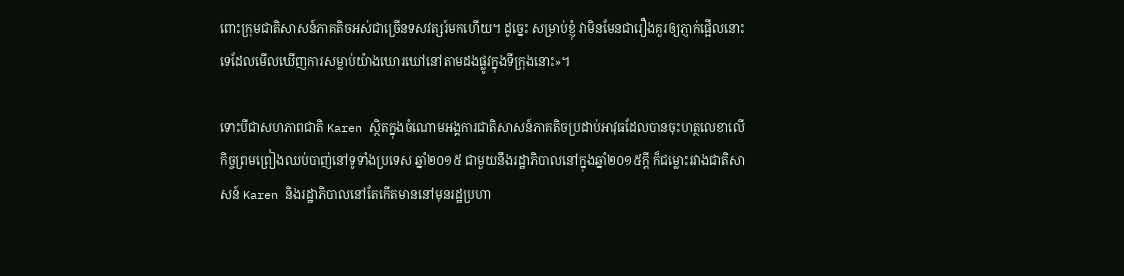ពោះក្រុមជាតិសាសន៍ភាគតិចអស់ជាច្រើនទសវត្សរ៍មកហើយ។ ដូច្នេះ សម្រាប់ខ្ញុំ វាមិនមែនជារឿងគួរឲ្យភ្ញាក់ផ្អើលនោះទេដែលមើលឃើញការសម្លាប់យ៉ាងឃោរឃៅនៅតាមដងផ្លូវក្នុងទីក្រុងនោះ»។

ទោះបីជាសហភាពជាតិ Karen ស្ថិតក្នុងចំណោមអង្គការជាតិសាសន៍ភាគតិចប្រដាប់អាវុធដែលបានចុះហត្ថលេខាលើកិច្ចព្រមព្រៀងឈប់បាញ់នៅទូទាំងប្រទេស ឆ្នាំ២០១៥ ជាមួយនឹងរដ្ឋាភិបាលនៅក្នុងឆ្នាំ២០១៥ក្តី ក៏ជម្លោះរវាងជាតិសាសន៍ Karen និងរដ្ឋាភិបាលនៅតែកើតមាននៅមុនរដ្ឋប្រហា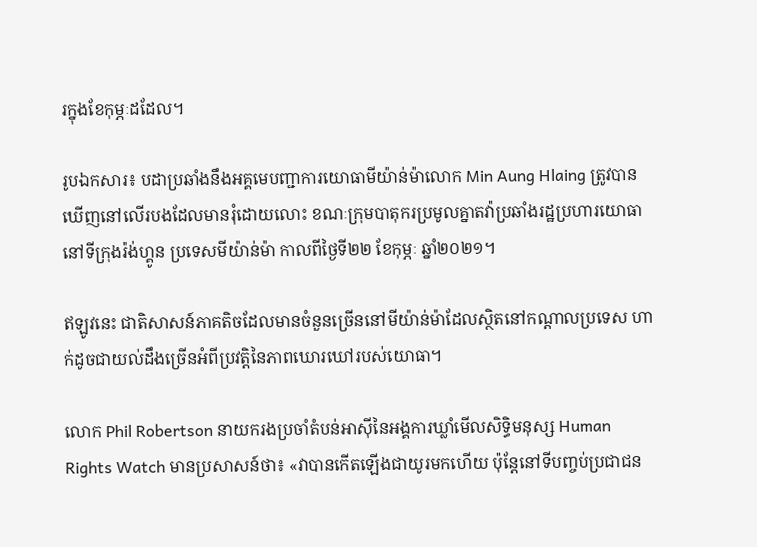រក្នុងខែកុម្ភៈដដែល។

រូបឯកសារ៖ បដាប្រឆាំងនឹងអគ្គមេបញ្ជាការយោធាមីយ៉ាន់ម៉ាលោក Min Aung Hlaing ត្រូវបានឃើញនៅលើរបងដែលមានរុំដោយលោះ ខណៈក្រុមបាតុករប្រមូលគ្នាតវ៉ាប្រឆាំងរដ្ឋប្រហារយោធានៅទីក្រុងរ៉ង់ហ្គូន ប្រទេសមីយ៉ាន់ម៉ា កាលពីថ្ងៃទី២២ ខែកុម្ភៈ ឆ្នាំ២០២១។

ឥឡូវនេះ ជាតិសាសន៍ភាគតិចដែលមានចំនួនច្រើននៅមីយ៉ាន់ម៉ាដែលស្ថិតនៅកណ្តាលប្រទេស ហាក់ដូចជាយល់ដឹងច្រើនអំពីប្រវត្តិនៃភាពឃោរឃៅរបស់យោធា។

លោក Phil Robertson នាយករងប្រចាំតំបន់អាស៊ីនៃអង្គការឃ្លាំមើលសិទ្ធិមនុស្ស Human Rights Watch មានប្រសាសន៍ថា៖ «វាបានកើតឡើងជាយូរមកហើយ ប៉ុន្តែនៅទីបញ្ចប់ប្រជាជន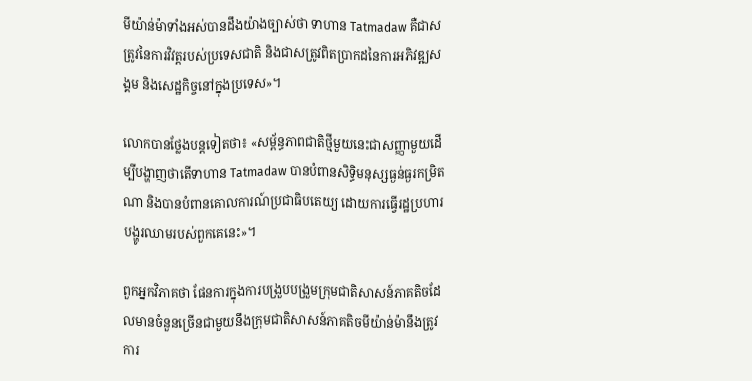មីយ៉ាន់ម៉ាទាំងអស់បានដឹងយ៉ាងច្បាស់ថា ទាហាន Tatmadaw គឺជាសត្រូវនៃការវិវត្តរបស់ប្រទេសជាតិ និងជាសត្រូវពិតប្រាកដនៃការអភិវឌ្ឍសង្គម និងសេដ្ឋកិច្ចនៅក្នុងប្រទេស»។

លោកបានថ្លែងបន្តទៀតថា៖ «សម្ព័ន្ធភាពជាតិថ្មីមួយនេះជាសញ្ញាមួយដើម្បីបង្ហាញថាតើទាហាន Tatmadaw បានបំពានសិទ្ធិមនុស្សធ្ងន់ធ្ងរកម្រិតណា និងបានបំពានគោលការណ៍ប្រជាធិបតេយ្យ ដោយការធ្វើរដ្ឋប្រហារបង្ហូរឈាមរបស់ពួកគេនេះ»។

ពួកអ្នកវិភាគថា ផែនការក្នុងការបង្រួបបង្រួមក្រុមជាតិសាសន៍ភាគតិចដែលមានចំនួនច្រើនជាមួយនឹងក្រុមជាតិសាសន៍ភាគតិចមីយ៉ាន់ម៉ានឹងត្រូវការ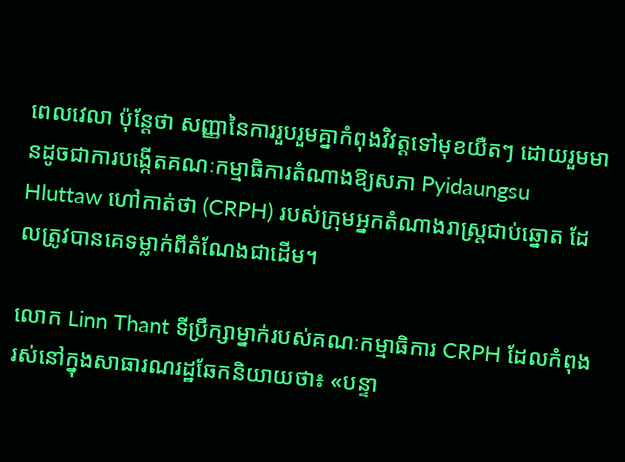ពេលវេលា ប៉ុន្តែថា សញ្ញានៃការរួបរួមគ្នាកំពុងវិវត្តទៅមុខយឺតៗ ដោយរួមមានដូចជាការបង្កើតគណៈកម្មាធិការតំណាងឱ្យសភា Pyidaungsu Hluttaw ហៅកាត់ថា (CRPH) របស់ក្រុមអ្នកតំណាងរាស្ត្រជាប់ឆ្នោត ដែលត្រូវបានគេទម្លាក់ពីតំណែងជាដើម។

លោក Linn Thant ទីប្រឹក្សាម្នាក់របស់គណៈកម្មាធិការ CRPH ដែលកំពុងរស់នៅក្នុងសាធារណរដ្ឋឆែកនិយាយថា៖ «បន្ទា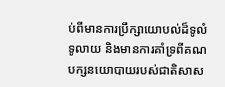ប់ពីមានការប្រឹក្សាយោបល់ដ៏ទូលំទូលាយ និងមានការគាំទ្រពីគណបក្សនយោបាយរបស់ជាតិសាស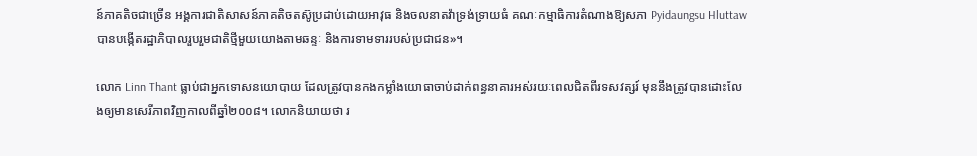ន៍ភាគតិចជាច្រើន អង្គការជាតិសាសន៍ភាគតិចតស៊ូប្រដាប់ដោយអាវុធ និងចលនាតវ៉ាទ្រង់ទ្រាយធំ គណៈកម្មាធិការតំណាងឱ្យសភា Pyidaungsu Hluttaw បានបង្កើតរដ្ឋាភិបាលរួបរួមជាតិថ្មីមួយយោងតាមឆន្ទៈ និងការទាមទាររបស់ប្រជាជន»។

លោក Linn Thant ធ្លាប់ជាអ្នកទោសនយោបាយ ដែលត្រូវបានកងកម្លាំងយោធាចាប់ដាក់ពន្ធនាគារអស់រយៈពេលជិតពីរទសវត្សរ៍ មុននឹងត្រូវបានដោះលែងឲ្យមានសេរីភាពវិញកាលពីឆ្នាំ២០០៨។ លោកនិយាយថា រ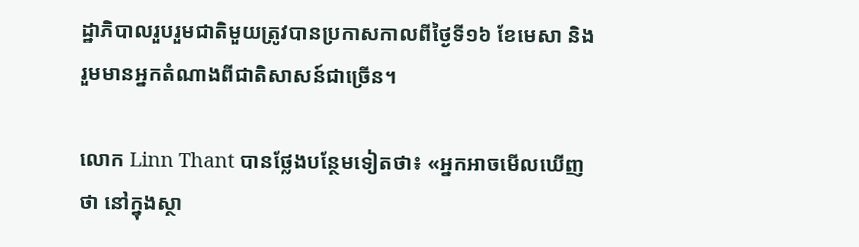ដ្ឋាភិបាលរួបរួមជាតិមួយត្រូវបានប្រកាសកាលពីថ្ងៃទី១៦ ខែមេសា និងរួមមានអ្នកតំណាងពីជាតិសាសន៍ជាច្រើន។

លោក Linn Thant បានថ្លែងបន្ថែមទៀតថា៖ «អ្នកអាចមើលឃើញថា នៅក្នុងស្ថា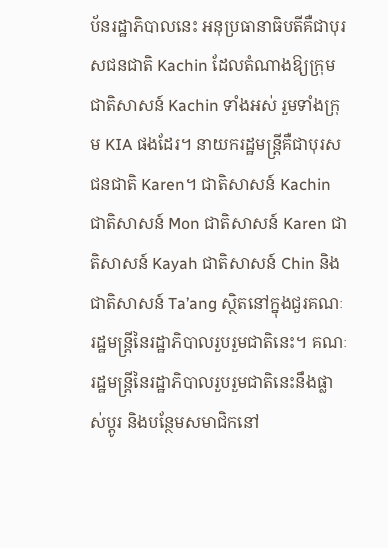ប័នរដ្ឋាភិបាលនេះ អនុប្រធានាធិបតីគឺជាបុរសជនជាតិ Kachin ដែលតំណាងឱ្យក្រុមជាតិសាសន៍ Kachin ទាំងអស់ រួមទាំងក្រុម KIA ផងដែរ។ នាយករដ្ឋមន្ត្រីគឺជាបុរសជនជាតិ Karen។ ជាតិសាសន៍ Kachin ជាតិសាសន៍ Mon ជាតិសាសន៍ Karen ជាតិសាសន៍ Kayah ជាតិសាសន៍ Chin និងជាតិសាសន៍ Ta’ang ស្ថិតនៅក្នុងជួរគណៈរដ្ឋមន្ត្រីនៃរដ្ឋាភិបាលរួបរួមជាតិនេះ។ គណៈរដ្ឋមន្ត្រីនៃរដ្ឋាភិបាលរួបរួមជាតិនេះនឹងផ្លាស់ប្តូរ និងបន្ថែមសមាជិកនៅ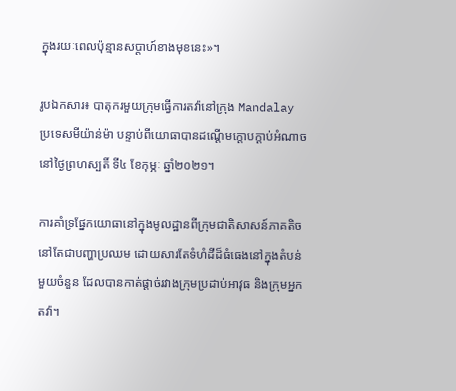ក្នុងរយៈពេលប៉ុន្មានសប្តាហ៍ខាងមុខនេះ»។

រូបឯកសារ៖ បាតុករមួយក្រុមធ្វើការតវ៉ានៅក្រុង Mandalay ប្រទេសមីយ៉ាន់ម៉ា បន្ទាប់ពីយោធាបានដណ្តើមក្តោបក្តាប់អំណាច នៅថ្ងៃព្រហស្បតិ៍ ទី៤ ខែកុម្ភៈ ឆ្នាំ២០២១។

ការគាំទ្រផ្នែកយោធានៅក្នុងមូលដ្ឋានពីក្រុមជាតិសាសន៍ភាគតិចនៅតែជាបញ្ហាប្រឈម ដោយសារតែទំហំដីដ៏ធំធេងនៅក្នុងតំបន់មួយចំនួន ដែលបានកាត់ផ្ដាច់រវាងក្រុមប្រដាប់អាវុធ និងក្រុមអ្នកតវ៉ា។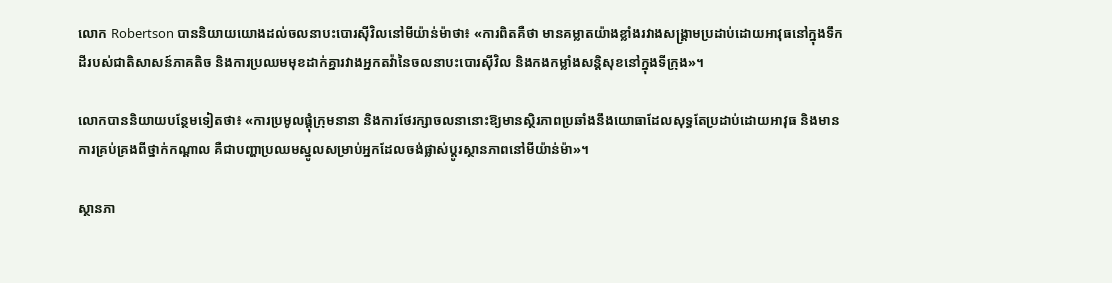លោក Robertson បាននិយាយយោងដល់ចលនាបះបោរស៊ីវិលនៅមីយ៉ាន់ម៉ាថា៖ «ការពិតគឺថា មានគម្លាតយ៉ាងខ្លាំងរវាងសង្គ្រាមប្រដាប់ដោយអាវុធនៅក្នុងទឹកដីរបស់ជាតិសាសន៍ភាគតិច និងការប្រឈមមុខដាក់គ្នារវាងអ្នកតវ៉ានៃចលនាបះបោរស៊ីវិល និងកងកម្លាំងសន្តិសុខនៅក្នុងទីក្រុង»។

លោកបាននិយាយបន្ថែមទៀតថា៖ «ការប្រមូលផ្ដុំក្រុមនានា និងការថែរក្សាចលនានោះឱ្យមានស្ថិរភាពប្រឆាំងនឹងយោធាដែលសុទ្ធតែប្រដាប់ដោយអាវុធ និងមានការគ្រប់គ្រងពីថ្នាក់កណ្តាល គឺជាបញ្ហាប្រឈមស្នូលសម្រាប់អ្នកដែលចង់ផ្លាស់ប្តូរស្ថានភាពនៅមីយ៉ាន់ម៉ា»។

ស្ថានភា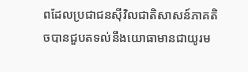ពដែលប្រជាជនស៊ីវិលជាតិសាសន៍ភាគតិចបានជួបតទល់នឹងយោធាមានជាយូរម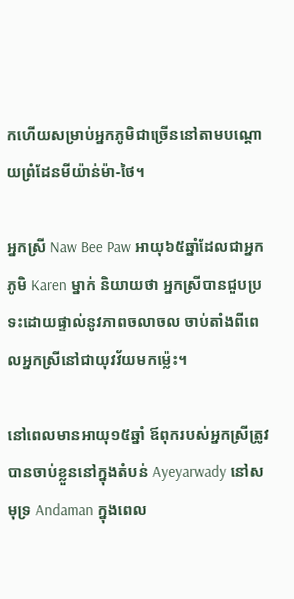កហើយសម្រាប់អ្នកភូមិជាច្រើននៅតាមបណ្តោយព្រំដែនមីយ៉ាន់ម៉ា-ថៃ។

អ្នកស្រី Naw Bee Paw អាយុ៦៥ឆ្នាំដែលជាអ្នកភូមិ Karen ម្នាក់ និយាយថា អ្នកស្រីបានជួបប្រទះដោយផ្ទាល់នូវភាពចលាចល ចាប់តាំងពីពេលអ្នកស្រីនៅជាយុវវ័យមកម៉្លេះ។

នៅពេលមានអាយុ១៥ឆ្នាំ ឪពុករបស់អ្នកស្រីត្រូវបានចាប់ខ្លួននៅក្នុងតំបន់ Ayeyarwady នៅសមុទ្រ Andaman ក្នុងពេល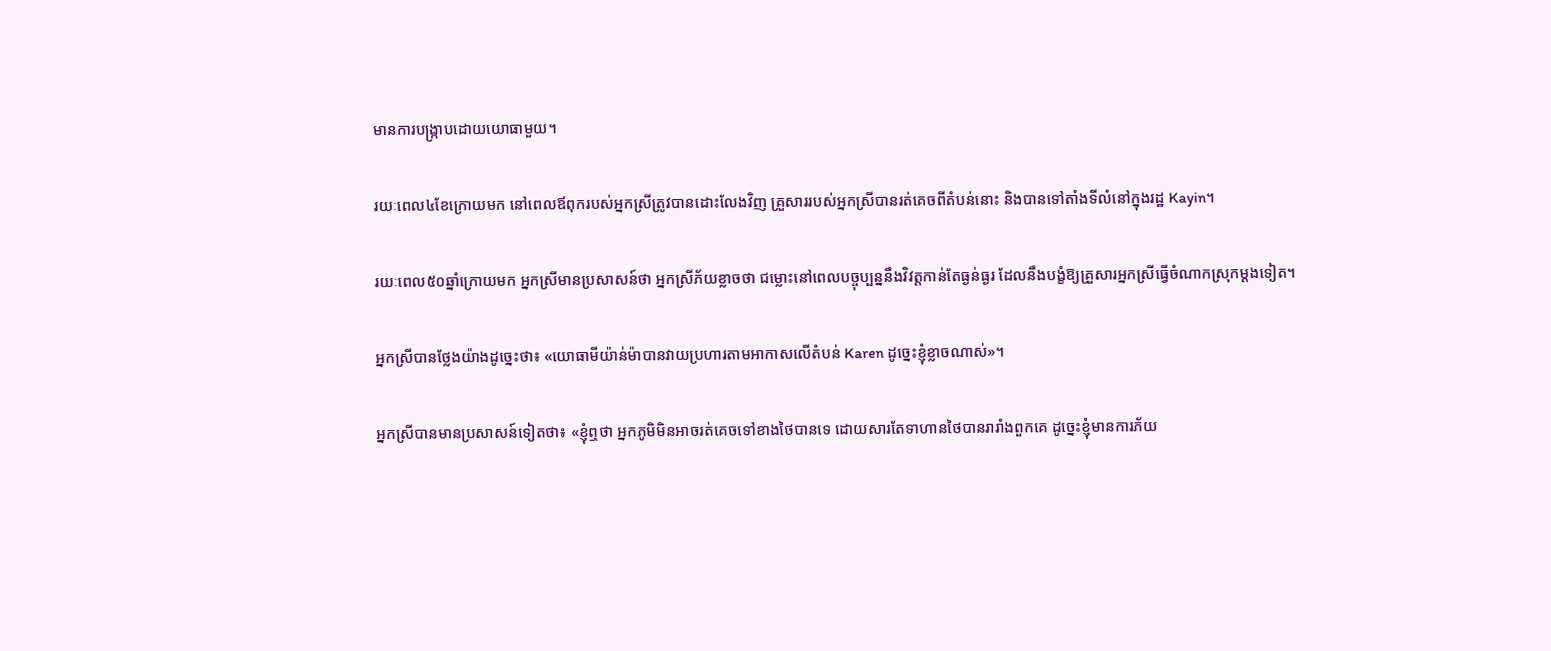មានការបង្ក្រាបដោយយោធាមួយ។

រយៈពេល៤ខែក្រោយមក នៅពេលឪពុករបស់អ្នកស្រីត្រូវបានដោះលែងវិញ គ្រួសាររបស់អ្នកស្រីបានរត់គេចពីតំបន់នោះ និងបានទៅតាំងទីលំនៅក្នុងរដ្ឋ Kayin។

រយៈពេល៥០ឆ្នាំក្រោយមក អ្នកស្រីមានប្រសាសន៍ថា អ្នកស្រីភ័យខ្លាចថា ជម្លោះនៅពេលបច្ចុប្បន្ននឹងវិវត្តកាន់តែធ្ងន់ធ្ងរ ដែលនឹងបង្ខំឱ្យគ្រួសារអ្នកស្រីធ្វើចំណាកស្រុកម្តងទៀត។

អ្នកស្រីបានថ្លែងយ៉ាងដូច្នេះថា៖ «យោធាមីយ៉ាន់ម៉ាបានវាយប្រហារតាមអាកាសលើតំបន់ Karen ដូច្នេះខ្ញុំខ្លាចណាស់»។

អ្នកស្រីបានមានប្រសាសន៍ទៀតថា៖ «ខ្ញុំឮថា អ្នកភូមិមិនអាចរត់គេចទៅខាងថៃបានទេ ដោយសារតែទាហានថៃបានរារាំងពួកគេ ដូច្នេះខ្ញុំមានការភ័យ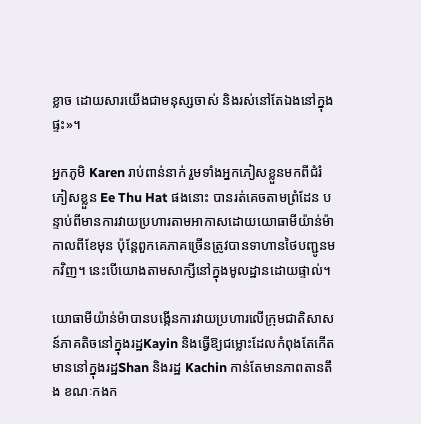ខ្លាច ដោយសារយើងជាមនុស្សចាស់ និងរស់នៅតែឯងនៅក្នុងផ្ទះ»។

អ្នកភូមិ Karen រាប់ពាន់នាក់ រួមទាំងអ្នកភៀសខ្លួនមកពីជំរំភៀសខ្លួន Ee Thu Hat ផងនោះ បានរត់គេចតាមព្រំដែន បន្ទាប់ពីមានការវាយប្រហារតាមអាកាសដោយយោធាមីយ៉ាន់ម៉ាកាលពីខែមុន ប៉ុន្តែពួកគេភាគច្រើនត្រូវបានទាហានថៃបញ្ជូនមកវិញ។ នេះបើយោងតាមសាក្សីនៅក្នុងមូលដ្ឋានដោយផ្ទាល់។

យោធាមីយ៉ាន់ម៉ាបានបង្កើនការវាយប្រហារលើក្រុមជាតិសាសន៍ភាគតិចនៅក្នុងរដ្ឋKayin និងធ្វើឱ្យជម្លោះដែលកំពុងតែកើតមាននៅក្នុងរដ្ឋShan និងរដ្ឋ Kachin កាន់តែមានភាពតានតឹង ខណៈកងក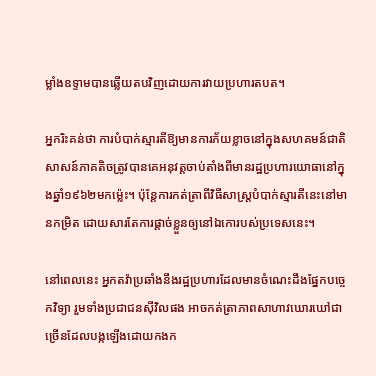ម្លាំងឧទ្ទាមបានឆ្លើយតបវិញដោយការវាយប្រហារតបត។

អ្នករិះគន់ថា ការបំបាក់ស្មារតីឱ្យមានការភ័យខ្លាចនៅក្នុងសហគមន៍ជាតិសាសន៍ភាគតិចត្រូវបានគេអនុវត្តចាប់តាំងពីមានរដ្ឋប្រហារយោធានៅក្នុងឆ្នាំ១៩៦២មកម៉្លេះ។ ប៉ុន្តែការកត់ត្រាពីវិធីសាស្ត្របំបាក់ស្មារតីនេះនៅមានកម្រិត ដោយសារតែការផ្តាច់ខ្លួនឲ្យនៅឯកោរបស់ប្រទេសនេះ។

នៅពេលនេះ អ្នកតវ៉ាប្រឆាំងនឹងរដ្ឋប្រហារដែលមានចំណេះដឹងផ្នែកបច្ចេកវិទ្យា រួមទាំងប្រជាជនស៊ីវិលផង អាចកត់ត្រាភាពសាហាវឃោរឃៅជាច្រើនដែលបង្កឡើងដោយកងក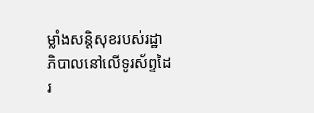ម្លាំងសន្តិសុខរបស់រដ្ឋាភិបាលនៅលើទូរស័ព្ទដៃរ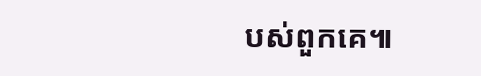បស់ពួកគេ៕